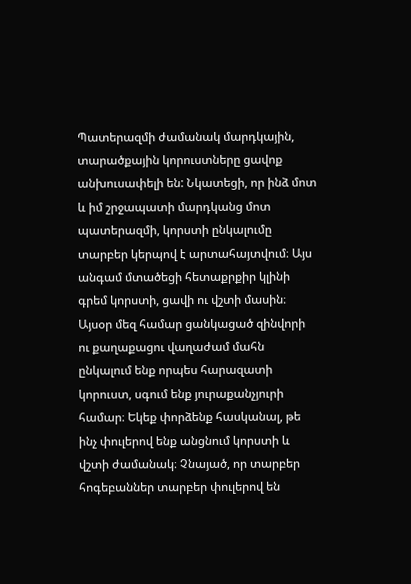Պատերազմի ժամանակ մարդկային, տարածքային կորուստները ցավոք անխուսափելի են: Նկատեցի, որ ինձ մոտ և իմ շրջապատի մարդկանց մոտ պատերազմի, կորստի ընկալումը տարբեր կերպով է արտահայտվում։ Այս անգամ մտածեցի հետաքրքիր կլինի գրեմ կորստի, ցավի ու վշտի մասին։ Այսօր մեզ համար ցանկացած զինվորի ու քաղաքացու վաղաժամ մահն ընկալում ենք որպես հարազատի կորուստ, սգում ենք յուրաքանչյուրի համար։ Եկեք փորձենք հասկանալ, թե ինչ փուլերով ենք անցնում կորստի և վշտի ժամանակ։ Չնայած, որ տարբեր հոգեբաններ տարբեր փուլերով են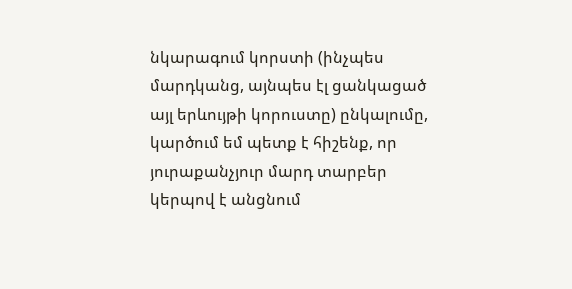նկարագում կորստի (ինչպես մարդկանց, այնպես էլ ցանկացած այլ երևույթի կորուստը) ընկալումը, կարծում եմ պետք է հիշենք, որ յուրաքանչյուր մարդ տարբեր կերպով է անցնում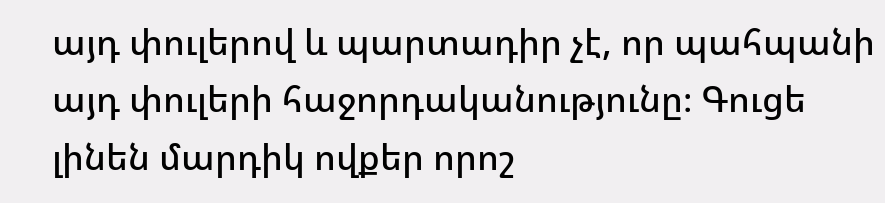այդ փուլերով և պարտադիր չէ, որ պահպանի այդ փուլերի հաջորդականությունը։ Գուցե լինեն մարդիկ ովքեր որոշ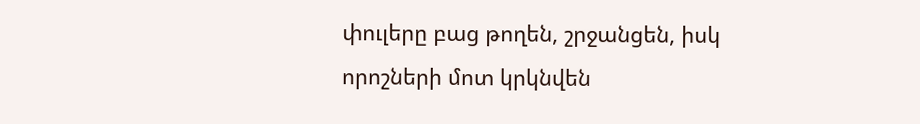փուլերը բաց թողեն, շրջանցեն, իսկ որոշների մոտ կրկնվեն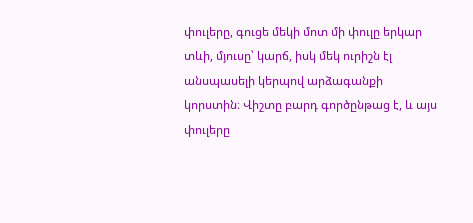փուլերը, գուցե մեկի մոտ մի փուլը երկար տևի, մյուսը՝ կարճ, իսկ մեկ ուրիշն էլ անսպասելի կերպով արձագանքի կորստին։ Վիշտը բարդ գործընթաց է, և այս փուլերը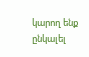կարող ենք ընկալել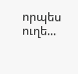որպես ուղե...